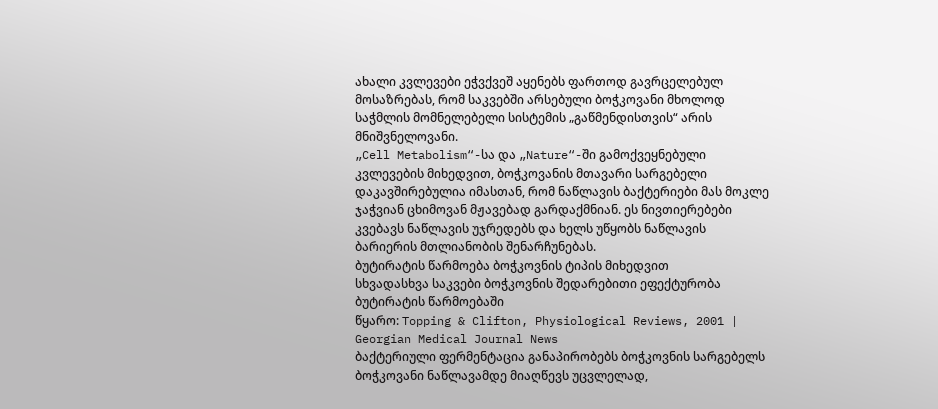ახალი კვლევები ეჭვქვეშ აყენებს ფართოდ გავრცელებულ მოსაზრებას, რომ საკვებში არსებული ბოჭკოვანი მხოლოდ საჭმლის მომნელებელი სისტემის „გაწმენდისთვის“ არის მნიშვნელოვანი.
„Cell Metabolism“-სა და „Nature“-ში გამოქვეყნებული კვლევების მიხედვით, ბოჭკოვანის მთავარი სარგებელი დაკავშირებულია იმასთან, რომ ნაწლავის ბაქტერიები მას მოკლე ჯაჭვიან ცხიმოვან მჟავებად გარდაქმნიან. ეს ნივთიერებები კვებავს ნაწლავის უჯრედებს და ხელს უწყობს ნაწლავის ბარიერის მთლიანობის შენარჩუნებას.
ბუტირატის წარმოება ბოჭკოვნის ტიპის მიხედვით
სხვადასხვა საკვები ბოჭკოვნის შედარებითი ეფექტურობა ბუტირატის წარმოებაში
წყარო: Topping & Clifton, Physiological Reviews, 2001 | Georgian Medical Journal News
ბაქტერიული ფერმენტაცია განაპირობებს ბოჭკოვნის სარგებელს
ბოჭკოვანი ნაწლავამდე მიაღწევს უცვლელად,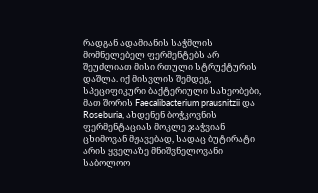რადგან ადამიანის საჭმლის მომნელებელ ფერმენტებს არ შეუძლიათ მისი რთული სტრუქტურის დაშლა. იქ მისვლის შემდეგ, სპეციფიკური ბაქტერიული სახეობები, მათ შორის Faecalibacterium prausnitzii და Roseburia, ახდენენ ბოჭკოვნის ფერმენტაციას მოკლე ჯაჭვიან ცხიმოვან მჟავებად, სადაც ბუტირატი არის ყველაზე მნიშვნელოვანი საბოლოო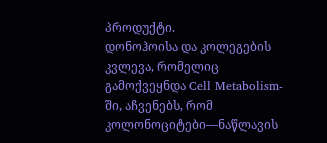პროდუქტი.
დონოჰოისა და კოლეგების კვლევა, რომელიც გამოქვეყნდა Cell Metabolism-ში, აჩვენებს, რომ კოლონოციტები—ნაწლავის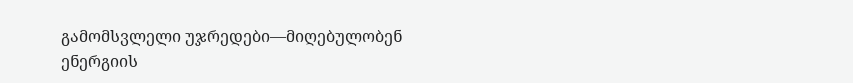გამომსვლელი უჯრედები—მიღებულობენ ენერგიის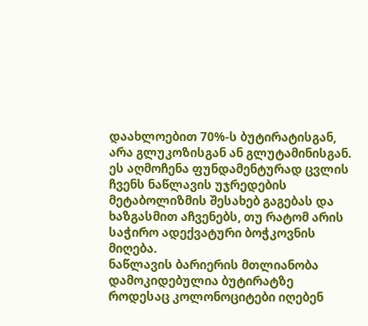დაახლოებით 70%-ს ბუტირატისგან, არა გლუკოზისგან ან გლუტამინისგან. ეს აღმოჩენა ფუნდამენტურად ცვლის ჩვენს ნაწლავის უჯრედების მეტაბოლიზმის შესახებ გაგებას და ხაზგასმით აჩვენებს, თუ რატომ არის საჭირო ადექვატური ბოჭკოვნის მიღება.
ნაწლავის ბარიერის მთლიანობა დამოკიდებულია ბუტირატზე
როდესაც კოლონოციტები იღებენ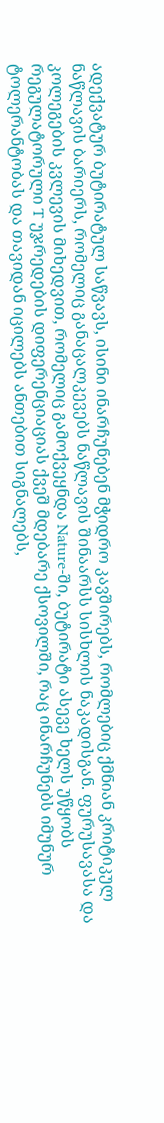ადექვატურ ბუტირატულ საწვავს, ისინი ინარჩუნებენ მჭიდრო კავშირებს, რომლებიც ქმნიან კრიტიკულ ნაწლავის ბარიერს, რომელიც განაცალკევებს ნაწლავის შინაარსს სისხლის ნაკადისგან. ფურუსავასა და კოლეგების კვლევის მიხედვით, რომელიც გამოქვეყნდა Nature-ში, ბუტირატი ასევე ხელს უწყობს რეგულატორული T უჯრედების დიფერენციაციას ქვეშ მდებარე ქსოვილში, რაც ინარჩუნებს იმუნურ ტოლერანტობას და თავიდან იცილებს ანთებით სიგნალებს,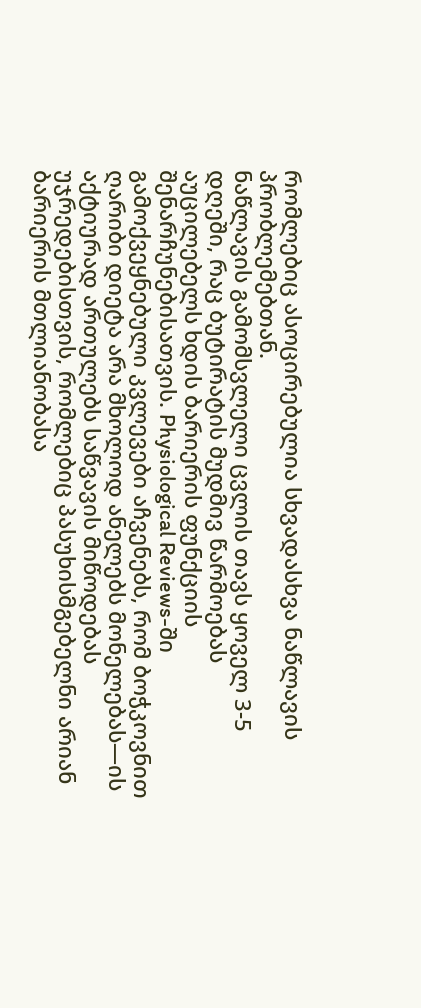რომლებიც ასოცირებულია სხვადასხვა ნაწლავის პრობლემებთან.
ნაწლავის გამომსვლელი ცვლის თავს ყოველ 3-5 დღეში, რაც ბუტირატის მუდმივ წარმოებას აუცილებელს ხდის ბარიერის ფუნქციის შენარჩუნებისათვის. Physiological Reviews-ში გამოქვეყნებული კვლევები აჩვენებს, რომ ბოჭკოვნით ღარიბი დიეტა არა მხოლოდ ანელებს მონელებას—ის აქტიურად ართულებს საწვავის მიწოდებას უჯრედებისთვის, რომლებიც პასუხისმგებელნი არიან ბარიერის მთლიანობასა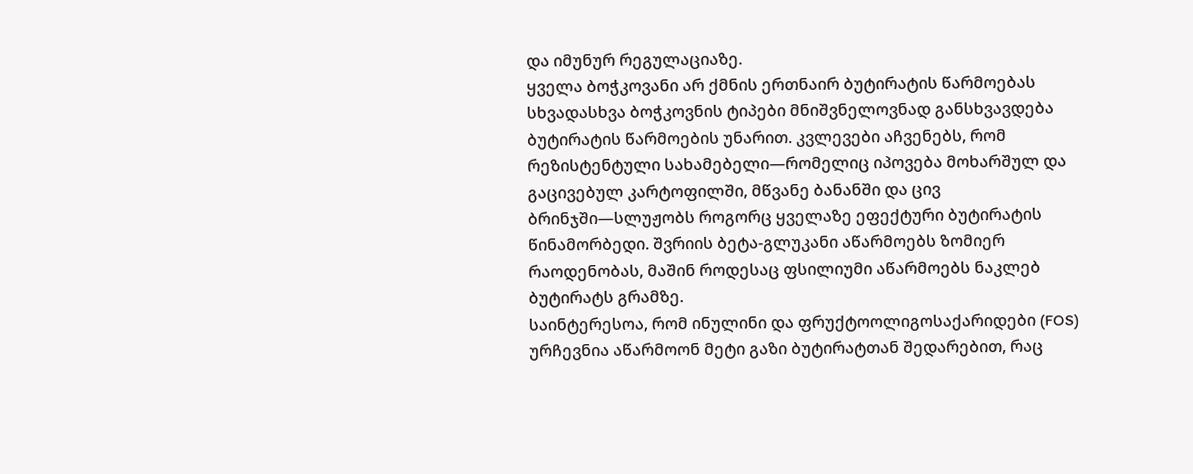და იმუნურ რეგულაციაზე.
ყველა ბოჭკოვანი არ ქმნის ერთნაირ ბუტირატის წარმოებას
სხვადასხვა ბოჭკოვნის ტიპები მნიშვნელოვნად განსხვავდება ბუტირატის წარმოების უნარით. კვლევები აჩვენებს, რომ რეზისტენტული სახამებელი—რომელიც იპოვება მოხარშულ და გაცივებულ კარტოფილში, მწვანე ბანანში და ცივ ბრინჯში—სლუჟობს როგორც ყველაზე ეფექტური ბუტირატის წინამორბედი. შვრიის ბეტა-გლუკანი აწარმოებს ზომიერ რაოდენობას, მაშინ როდესაც ფსილიუმი აწარმოებს ნაკლებ ბუტირატს გრამზე.
საინტერესოა, რომ ინულინი და ფრუქტოოლიგოსაქარიდები (FOS) ურჩევნია აწარმოონ მეტი გაზი ბუტირატთან შედარებით, რაც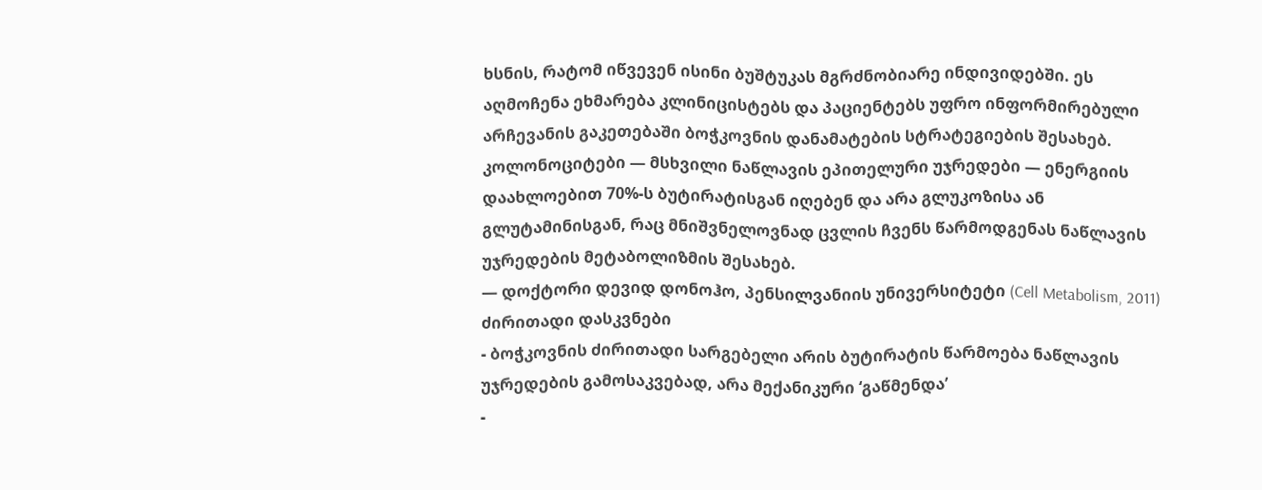ხსნის, რატომ იწვევენ ისინი ბუშტუკას მგრძნობიარე ინდივიდებში. ეს აღმოჩენა ეხმარება კლინიცისტებს და პაციენტებს უფრო ინფორმირებული არჩევანის გაკეთებაში ბოჭკოვნის დანამატების სტრატეგიების შესახებ.
კოლონოციტები — მსხვილი ნაწლავის ეპითელური უჯრედები — ენერგიის დაახლოებით 70%-ს ბუტირატისგან იღებენ და არა გლუკოზისა ან გლუტამინისგან, რაც მნიშვნელოვნად ცვლის ჩვენს წარმოდგენას ნაწლავის უჯრედების მეტაბოლიზმის შესახებ.
— დოქტორი დევიდ დონოჰო, პენსილვანიის უნივერსიტეტი (Cell Metabolism, 2011)
ძირითადი დასკვნები
- ბოჭკოვნის ძირითადი სარგებელი არის ბუტირატის წარმოება ნაწლავის უჯრედების გამოსაკვებად, არა მექანიკური ‘გაწმენდა’
-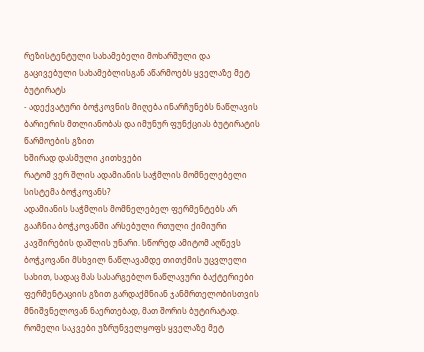რეზისტენტული სახამებელი მოხარშული და გაცივებული სახამებლისგან აწარმოებს ყველაზე მეტ ბუტირატს
- ადექვატური ბოჭკოვნის მიღება ინარჩუნებს ნაწლავის ბარიერის მთლიანობას და იმუნურ ფუნქციას ბუტირატის წარმოების გზით
ხშირად დასმული კითხვები
რატომ ვერ შლის ადამიანის საჭმლის მომნელებელი სისტემა ბოჭკოვანს?
ადამიანის საჭმლის მომნელებელ ფერმენტებს არ გააჩნია ბოჭკოვანში არსებული რთული ქიმიური კავშირების დაშლის უნარი. სწორედ ამიტომ აღწევს ბოჭკოვანი მსხვილ ნაწლავამდე თითქმის უცვლელი სახით, სადაც მას სასარგებლო ნაწლავური ბაქტერიები ფერმენტაციის გზით გარდაქმნიან ჯანმრთელობისთვის მნიშვნელოვან ნაერთებად, მათ შორის ბუტირატად.
რომელი საკვები უზრუნველყოფს ყველაზე მეტ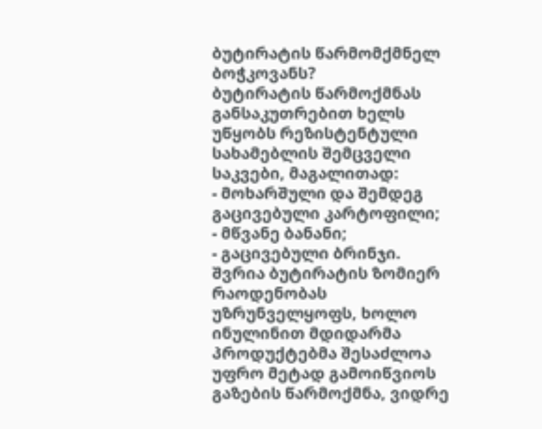ბუტირატის წარმომქმნელ ბოჭკოვანს?
ბუტირატის წარმოქმნას განსაკუთრებით ხელს უწყობს რეზისტენტული სახამებლის შემცველი საკვები, მაგალითად:
- მოხარშული და შემდეგ გაცივებული კარტოფილი;
- მწვანე ბანანი;
- გაცივებული ბრინჯი.
შვრია ბუტირატის ზომიერ რაოდენობას უზრუნველყოფს, ხოლო ინულინით მდიდარმა პროდუქტებმა შესაძლოა უფრო მეტად გამოიწვიოს გაზების წარმოქმნა, ვიდრე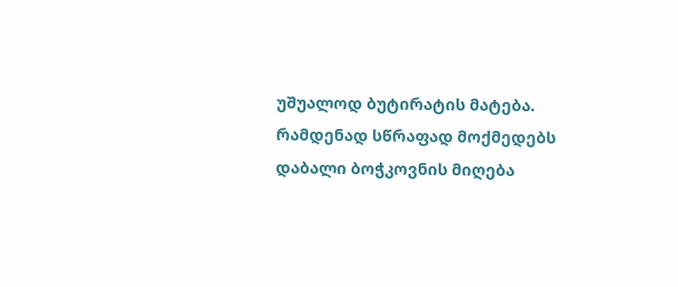უშუალოდ ბუტირატის მატება.
რამდენად სწრაფად მოქმედებს დაბალი ბოჭკოვნის მიღება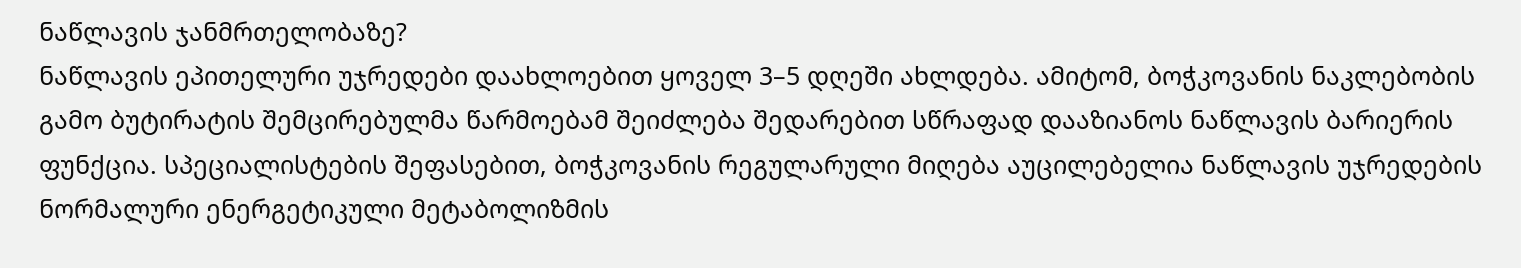ნაწლავის ჯანმრთელობაზე?
ნაწლავის ეპითელური უჯრედები დაახლოებით ყოველ 3–5 დღეში ახლდება. ამიტომ, ბოჭკოვანის ნაკლებობის გამო ბუტირატის შემცირებულმა წარმოებამ შეიძლება შედარებით სწრაფად დააზიანოს ნაწლავის ბარიერის ფუნქცია. სპეციალისტების შეფასებით, ბოჭკოვანის რეგულარული მიღება აუცილებელია ნაწლავის უჯრედების ნორმალური ენერგეტიკული მეტაბოლიზმის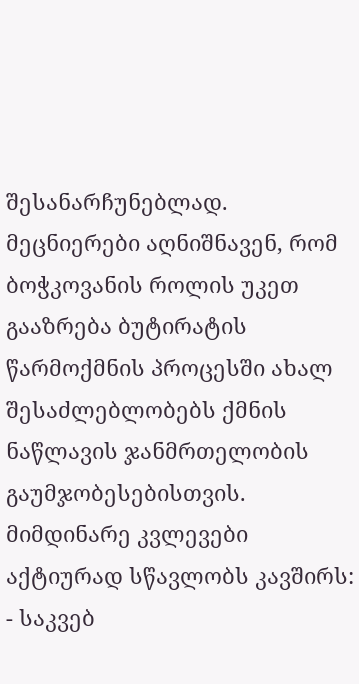შესანარჩუნებლად.
მეცნიერები აღნიშნავენ, რომ ბოჭკოვანის როლის უკეთ გააზრება ბუტირატის წარმოქმნის პროცესში ახალ შესაძლებლობებს ქმნის ნაწლავის ჯანმრთელობის გაუმჯობესებისთვის. მიმდინარე კვლევები აქტიურად სწავლობს კავშირს:
- საკვებ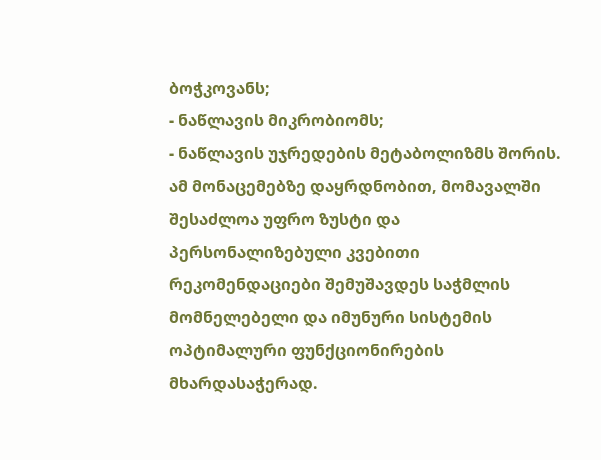ბოჭკოვანს;
- ნაწლავის მიკრობიომს;
- ნაწლავის უჯრედების მეტაბოლიზმს შორის.
ამ მონაცემებზე დაყრდნობით, მომავალში შესაძლოა უფრო ზუსტი და პერსონალიზებული კვებითი რეკომენდაციები შემუშავდეს საჭმლის მომნელებელი და იმუნური სისტემის ოპტიმალური ფუნქციონირების მხარდასაჭერად.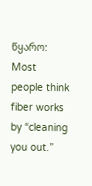წყარო: Most people think fiber works by “cleaning you out.”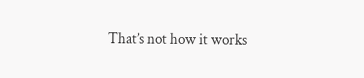That’s not how it works